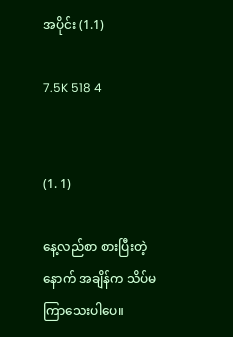အပိုင်း (1.1)

7.5K 518 4


(1. 1)

နေ့လည်စာ စားပြီးတဲ့နောက် အချိန်က သိပ်မကြာသေးပါပေ။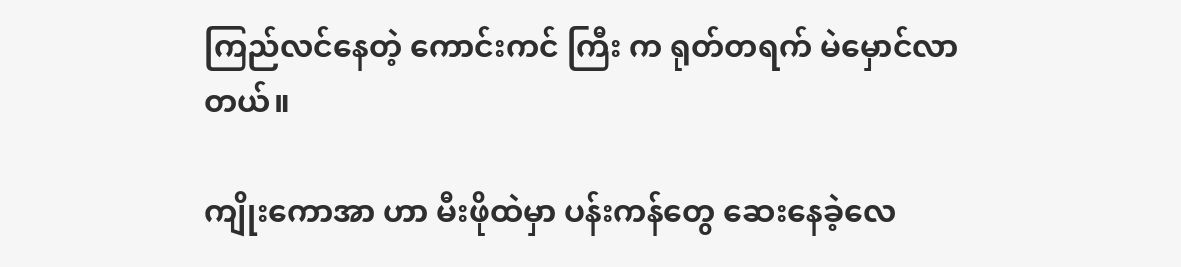ကြည်လင်နေတဲ့ ကောင်းကင် ကြီး က ရုတ်တရက် မဲမှောင်လာတယ်။

ကျိုးကောအာ ဟာ မီးဖိုထဲမှာ ပန်းကန်တွေ ဆေးနေခဲ့လေ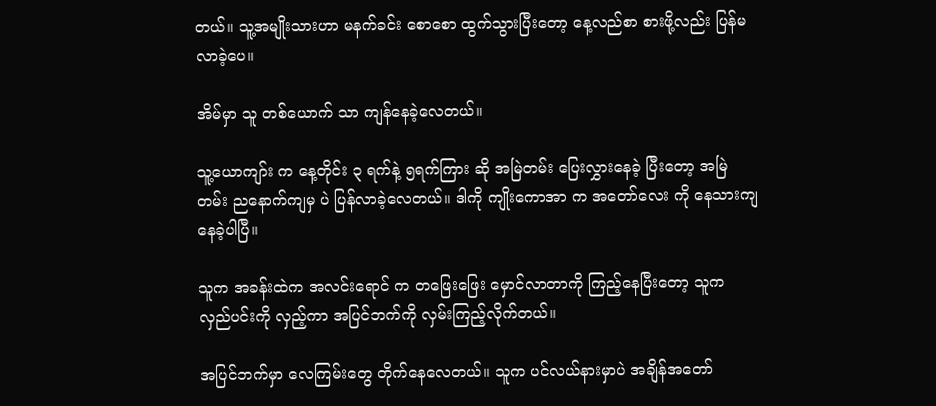တယ်။ သူ့အမျိုးသားဟာ မနက်ခင်း စောစော ထွက်သွားပြီးတော့ နေ့လည်စာ စားဖို့လည်း ပြန်မလာခဲ့ပေ။

အိမ်မှာ သူ တစ်ယောက် သာ ကျန်နေခဲ့လေတယ်။

သူ့ယောကျာ်း က နေ့တိုင်း ၃ ရက်နဲ့ ၅ရက်ကြား ဆို အမြဲတမ်း ပြေးလွှားနေခဲ့ ပြီးတော့ အမြဲတမ်း ညနောက်ကျမှ ပဲ ပြန်လာခဲ့လေတယ်။ ဒါကို ကျိုးကောအာ က အတော်လေး ကို နေသားကျနေခဲ့ပါပြီ။

သူက အခန်းထဲက အလင်းရောင် က တဖြေးဖြေး မှောင်လာတာကို ကြည့်နေပြီးတော့ သူက လှည်ပင်းကို လှည့်ကာ အပြင်ဘက်ကို လှမ်းကြည့်လိုက်တယ်။

အပြင်ဘက်မှာ လေကြမ်းတွေ တိုက်နေလေတယ်။ သူက ပင်လယ်နားမှာပဲ အချိန်အတော်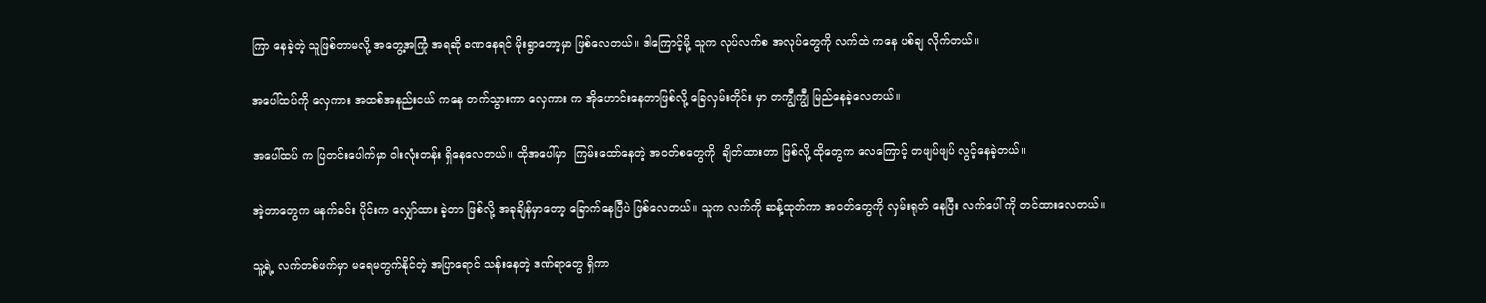ကြာ နေခဲ့တဲ့ သူဖြစ်တာမလို့ အတွေ့အကြုံ အရဆို ခဏနေရင် မိုးရွာတော့မှာ ဖြစ်လေတယ်။ ဒါကြောင့်မို့ သူက လုပ်လက်စ အလုပ်တွေကို လက်ထဲ ကနေ ပစ်ချ လိုက်တယ်။

အပေါ်ထပ်ကို လှေကား အထစ်အနည်းငယ် ကနေ တက်သွားကာ လှေကား က အိုဟောင်းနေတာဖြစ်လို့ ခြေလှမ်းတိုင်း မှာ တကျွီကျွီ မြည်နေခဲ့လေတယ်။

အပေါ်ထပ် က ပြတင်းပေါက်မှာ ဝါးလုံးတန်း ရှိနေလေတယ်။ ထိုအပေါ်မှာ  ကြမ်းထော်နေတဲ့ အဝတ်စတွေကို  ချိတ်ထားတာ ဖြစ်လို့ ထိုတွေက လေကြောင့် တဖျပ်ဖျပ် လွင့်နေခဲ့တယ်။

အဲ့တာတွေက မနက်ခင်း ပိုင်းက လျှော်ထား ခဲ့တာ ဖြစ်လို့ အခုချိန်မှာတော့ ခြောက်နေပြီပဲ ဖြစ်လေတယ်။ သူက လက်ကို ဆန့်ထုတ်ကာ အဝတ်တွေကို လှမ်းရုတ် နေပြီး လက်ပေါ် ကို တင်ထားလေတယ်။

သူ့ရဲ့ လက်တစ်ဖက်မှာ မရေမတွက်နိုင်တဲ့ အပြာရောင် သန်းနေတဲ့ ဒဏ်ရာတွေ ရှိကာ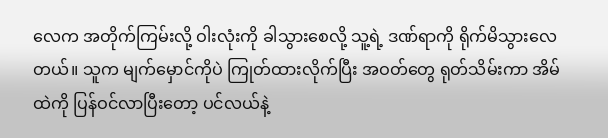လေက အတိုက်ကြမ်းလို့ ဝါးလုံးကို ခါသွားစေလို့ သူ့ရဲ့ ဒဏ်ရာကို ရိုက်မိသွားလေတယ်။ သူက မျက်မှောင်ကိုပဲ ကြုတ်ထားလိုက်ပြီး အဝတ်တွေ ရုတ်သိမ်းကာ အိမ်ထဲကို ပြန်ဝင်လာပြီးတော့ ပင်လယ်နဲ့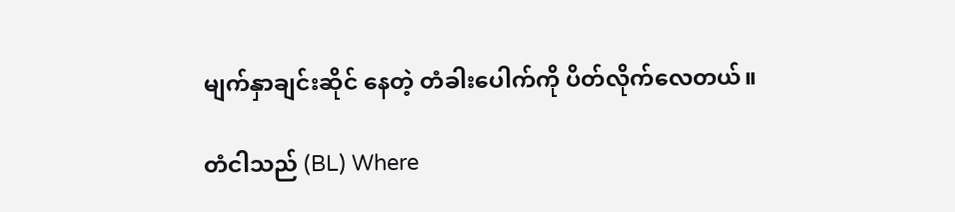မျက်နှာချင်းဆိုင် နေတဲ့ တံခါးပေါက်ကို ပိတ်လိုက်လေတယ်။

တံငါသည် (BL) Where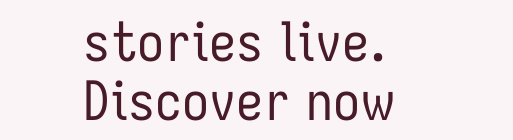stories live. Discover now